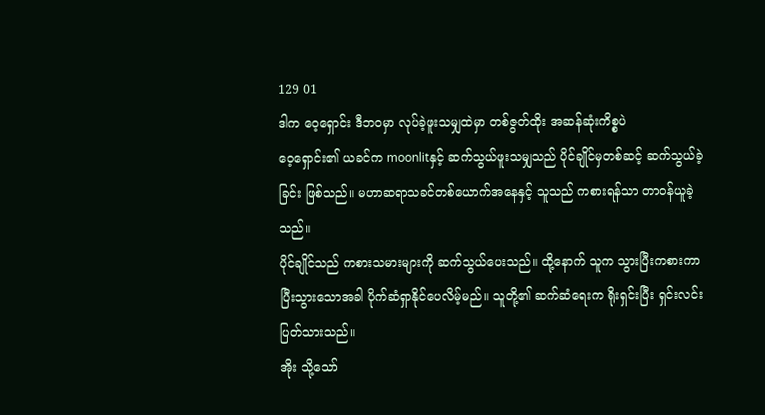129 01
ဒါက ဝေ့ရှောင်း ဒီဘဝမှာ လုပ်ခဲ့ဖူးသမျှထဲမှာ တစ်ဇွတ်ထိုး အဆန်ဆုံးကိစ္စပဲ
ဝေ့ရှောင်း၏ ယခင်က moonlitနှင့် ဆက်သွယ်ဖူးသမျှသည် ပိုင်ချိုင်မှတစ်ဆင့် ဆက်သွယ်ခဲ့ခြင်း ဖြစ်သည်။ မဟာဆရာသခင်တစ်ယောက်အနေနှင့် သူသည် ကစားရန်သာ တာဝန်ယူခဲ့သည်။
ပိုင်ချိုင်သည် ကစားသမားများကို ဆက်သွယ်ပေးသည်။ ထို့နောက် သူက သွားပြီးကစားကာ ပြီးသွားသောအခါ ပိုက်ဆံရှာနိုင်ပေလိမ့်မည်။ သူတို့၏ ဆက်ဆံရေးက ရိုးရှင်းပြီး ရှင်းလင်းပြတ်သားသည်။
အိုး သို့သော်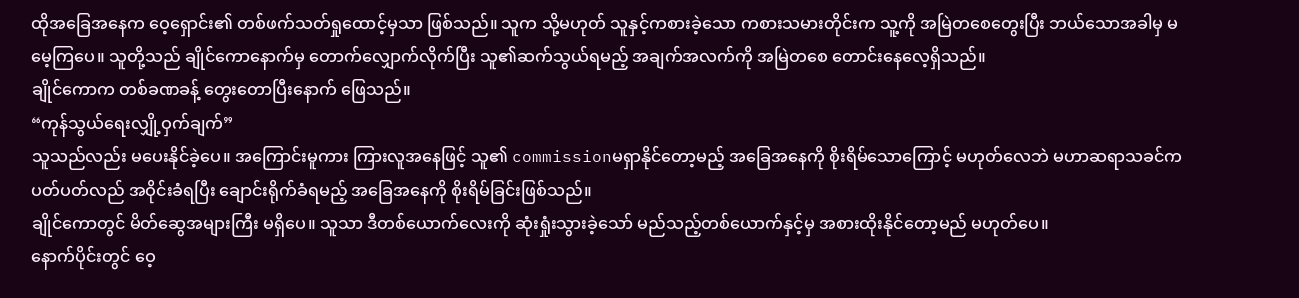ထိုအခြေအနေက ဝေ့ရှောင်း၏ တစ်ဖက်သတ်ရှုထောင့်မှသာ ဖြစ်သည်။ သူက သို့မဟုတ် သူနှင့်ကစားခဲ့သော ကစားသမားတိုင်းက သူ့ကို အမြဲတစေတွေးပြီး ဘယ်သောအခါမှ မမေ့ကြပေ။ သူတို့သည် ချိုင်ကောနောက်မှ တောက်လျှောက်လိုက်ပြီး သူ၏ဆက်သွယ်ရမည့် အချက်အလက်ကို အမြဲတစေ တောင်းနေလေ့ရှိသည်။
ချိုင်ကောက တစ်ခဏခန့် တွေးတောပြီးနောက် ဖြေသည်။
“ကုန်သွယ်ရေးလျှို့ဝှက်ချက်”
သူသည်လည်း မပေးနိုင်ခဲ့ပေ။ အကြောင်းမူကား ကြားလူအနေဖြင့် သူ၏ commissionမရှာနိုင်တော့မည့် အခြေအနေကို စိုးရိမ်သောကြောင့် မဟုတ်လေဘဲ မဟာဆရာသခင်က ပတ်ပတ်လည် အဝိုင်းခံရပြီး ချောင်းရိုက်ခံရမည့် အခြေအနေကို စိုးရိမ်ခြင်းဖြစ်သည်။
ချိုင်ကောတွင် မိတ်ဆွေအများကြီး မရှိပေ။ သူသာ ဒီတစ်ယောက်လေးကို ဆုံးရှုံးသွားခဲ့သော် မည်သည့်တစ်ယောက်နှင့်မှ အစားထိုးနိုင်တော့မည် မဟုတ်ပေ။
နောက်ပိုင်းတွင် ဝေ့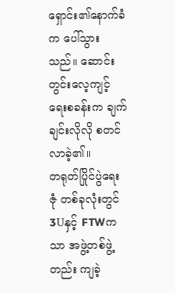ရှောင်း၏နောက်ခံက ပေါ်သွားသည်။ ဆောင်းတွင်းလေ့ကျင့်ရေးစခန်းက ချက်ချင်းလိုလို စတင်လာခဲ့၏။
တရုတ်ပြိုင်ပွဲရေးဇုံ တစ်ခုလုံးတွင် 3Uနှင့် FTWကသာ အဖွဲ့တစ်ဖွဲ့တည်း ကျခဲ့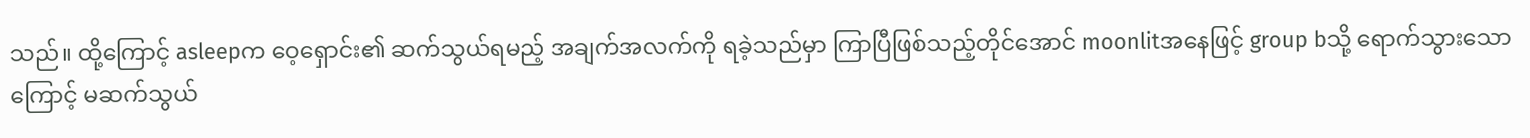သည်။ ထို့ကြောင့် asleepက ဝေ့ရှောင်း၏ ဆက်သွယ်ရမည့် အချက်အလက်ကို ရခဲ့သည်မှာ ကြာပြီဖြစ်သည့်တိုင်အောင် moonlitအနေဖြင့် group bသို့ ရောက်သွားသောကြောင့် မဆက်သွယ်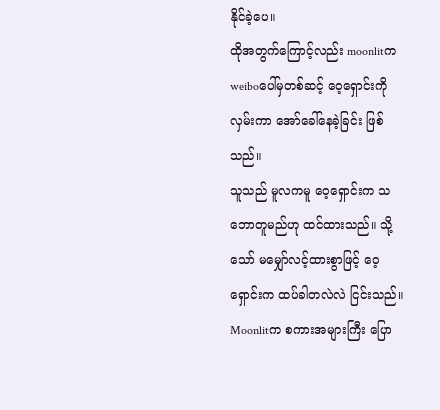နိုင်ခဲ့ပေ။
ထိုအတွက်ကြောင့်လည်း moonlitက weiboပေါ်မှတစ်ဆင့် ဝေ့ရှောင်းကို လှမ်းကာ အော်ခေါ်နေခဲ့ခြင်း ဖြစ်သည်။
သူသည် မူလကမူ ဝေ့ရှောင်းက သဘောတူမည်ဟု ထင်ထားသည်။ သို့သော် မမျှော်လင့်ထားစွာဖြင့် ဝေ့ရှောင်းက ထပ်ခါတလဲလဲ ငြင်းသည်။
Moonlitက စကားအများကြီး ပြော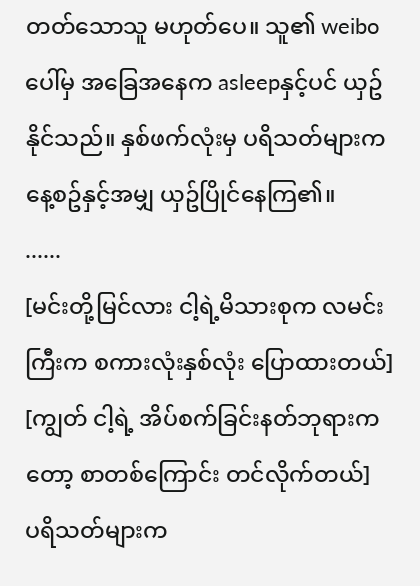တတ်သောသူ မဟုတ်ပေ။ သူ၏ weiboပေါ်မှ အခြေအနေက asleepနှင့်ပင် ယှဥ်နိုင်သည်။ နှစ်ဖက်လုံးမှ ပရိသတ်များက နေ့စဥ်နှင့်အမျှ ယှဥ်ပြိုင်နေကြ၏။
......
[မင်းတို့မြင်လား ငါ့ရဲ့မိသားစုက လမင်းကြီးက စကားလုံးနှစ်လုံး ပြောထားတယ်]
[ကျွတ် ငါ့ရဲ့ အိပ်စက်ခြင်းနတ်ဘုရားကတော့ စာတစ်ကြောင်း တင်လိုက်တယ်]
ပရိသတ်များက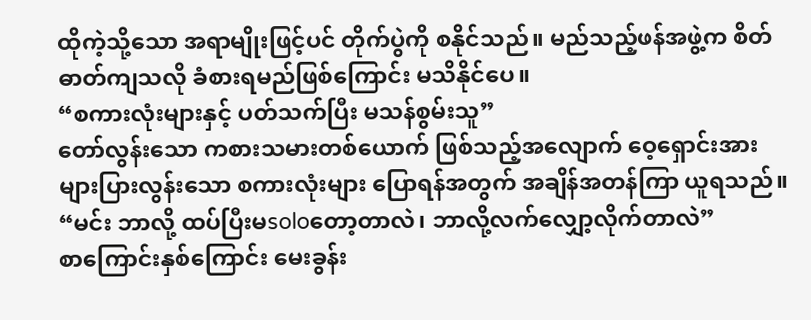ထိုကဲ့သို့သော အရာမျိုးဖြင့်ပင် တိုက်ပွဲကို စနိုင်သည်။ မည်သည့်ဖန်အဖွဲ့က စိတ်ဓာတ်ကျသလို ခံစားရမည်ဖြစ်ကြောင်း မသိနိုင်ပေ။
“စကားလုံးများနှင့် ပတ်သက်ပြီး မသန်စွမ်းသူ”
တော်လွန်းသော ကစားသမားတစ်ယောက် ဖြစ်သည့်အလျောက် ဝေ့ရှောင်းအား များပြားလွန်းသော စကားလုံးများ ပြောရန်အတွက် အချိန်အတန်ကြာ ယူရသည်။
“မင်း ဘာလို့ ထပ်ပြီးမsoloတော့တာလဲ၊ ဘာလို့လက်လျှော့လိုက်တာလဲ”
စာကြောင်းနှစ်ကြောင်း မေးခွန်း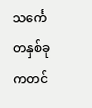သင်္ကေတနှစ်ခုကတင်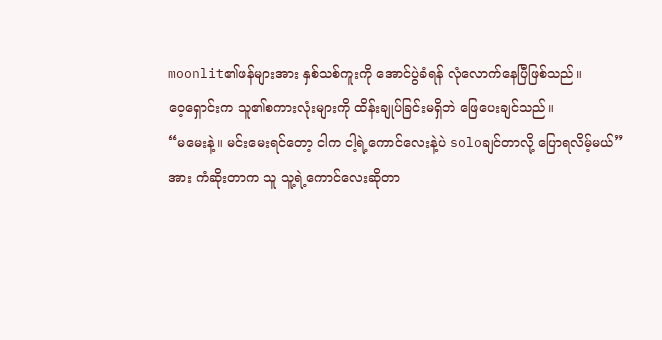moonlit၏ဖန်များအား နှစ်သစ်ကူးကို အောင်ပွဲခံရန် လုံလောက်နေပြီဖြစ်သည်။
ဝေ့ရှောင်းက သူ၏စကားလုံးများကို ထိန်းချုပ်ခြင်းမရှိဘဲ ဖြေပေးချင်သည်။
“မမေးနဲ့။ မင်းမေးရင်တော့ ငါက ငါ့ရဲ့ကောင်လေးနဲ့ပဲ soloချင်တာလို့ ပြောရလိမ့်မယ်”
အား ကံဆိုးတာက သူ သူ့ရဲ့ကောင်လေးဆိုတာ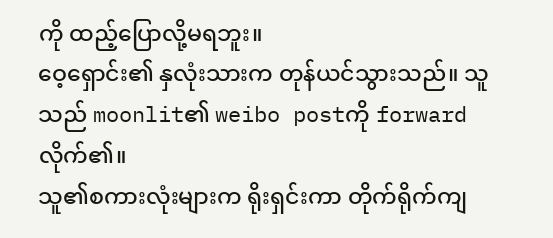ကို ထည့်ပြောလို့မရဘူး။
ဝေ့ရှောင်း၏ နှလုံးသားက တုန်ယင်သွားသည်။ သူသည် moonlit၏ weibo postကို forwardလိုက်၏။
သူ၏စကားလုံးများက ရိုးရှင်းကာ တိုက်ရိုက်ကျ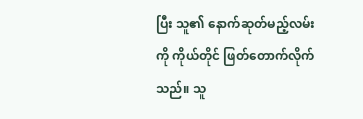ပြီး သူ၏ နောက်ဆုတ်မည့်လမ်းကို ကိုယ်တိုင် ဖြတ်တောက်လိုက်သည်။ သူ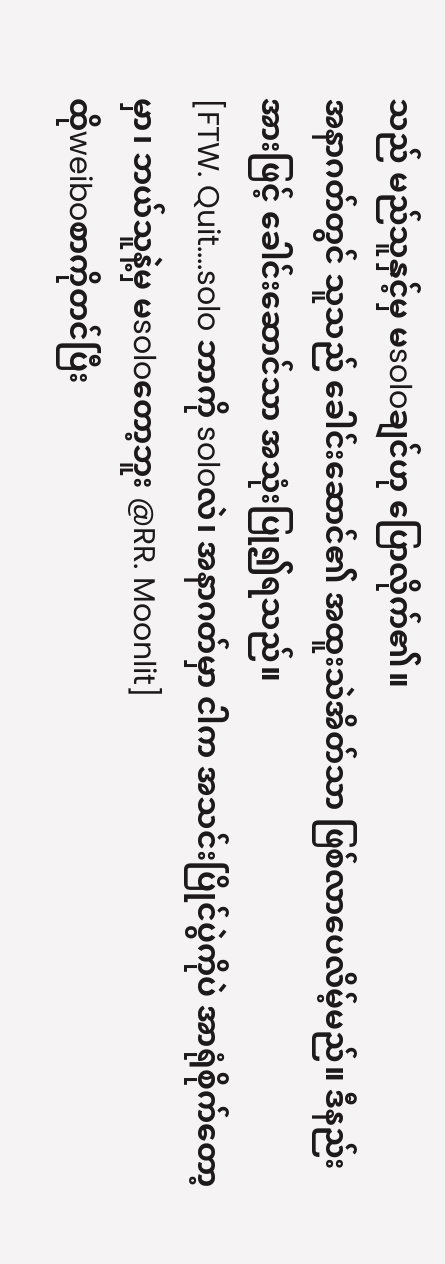သည် မည်သူနှင့်မှ မsoloချင်ဟု ပြောလိုက်၏။
အနာဂတ်တွင် သူသည် ခေါင်းဆောင်၏ အထူးသဲအိတ်သာ ဖြစ်လာပေလိမ့်မည်။ ဒီနည်းအားဖြင့် ခေါင်းဆောင်သာ အသုံးပြု၍ရသည်။
[FTW. Quit....solo ဘာကို soloလဲ၊ အနာဂတ်မှာ ငါက အသင်းပြိုင်ပွဲကိုပဲ အာရုံစိုက်တော့မှာ၊ ဘယ်သူနဲ့မှ မsoloတော့ဘူး @RR. Moonlit]
ထိုweiboစာကိုတင်ပြီး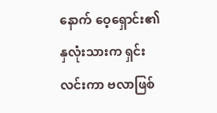နောက် ဝေ့ရှောင်း၏ နှလုံးသားက ရှင်းလင်းကာ ဗလာဖြစ်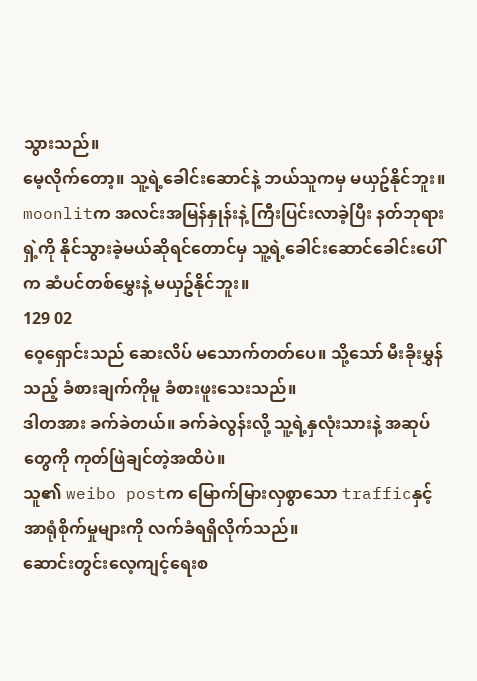သွားသည်။
မေ့လိုက်တော့။ သူ့ရဲ့ခေါင်းဆောင်နဲ့ ဘယ်သူကမှ မယှဥ်နိုင်ဘူး။ moonlitက အလင်းအမြန်နှုန်းနဲ့ ကြီးပြင်းလာခဲ့ပြီး နတ်ဘုရားရှဲ့ကို နိုင်သွားခဲ့မယ်ဆိုရင်တောင်မှ သူ့ရဲ့ခေါင်းဆောင်ခေါင်းပေါ်က ဆံပင်တစ်မွှေးနဲ့ မယှဥ်နိုင်ဘူး။
129 02
ဝေ့ရှောင်းသည် ဆေးလိပ် မသောက်တတ်ပေ။ သို့သော် မီးခိုးမွှန်သည့် ခံစားချက်ကိုမူ ခံစားဖူးသေးသည်။
ဒါတအား ခက်ခဲတယ်။ ခက်ခဲလွန်းလို့ သူ့ရဲ့နှလုံးသားနဲ့ အဆုပ်တွေကို ကုတ်ဖြဲချင်တဲ့အထိပဲ။
သူ၏ weibo postက မြောက်မြားလှစွာသော trafficနှင့် အာရုံစိုက်မှုများကို လက်ခံရရှိလိုက်သည်။
ဆောင်းတွင်းလေ့ကျင့်ရေးစ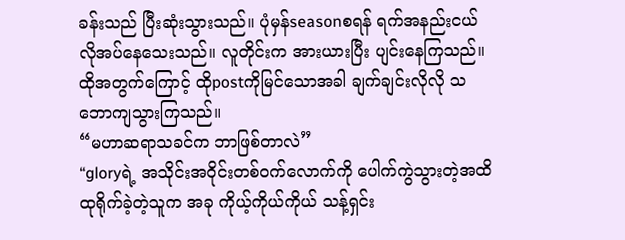ခန်းသည် ပြီးဆုံးသွားသည်။ ပုံမှန်seasonစရန် ရက်အနည်းငယ် လိုအပ်နေသေးသည်။ လူတိုင်းက အားယားပြီး ပျင်းနေကြသည်။ ထိုအတွက်ကြောင့် ထိုpostကိုမြင်သောအခါ ချက်ချင်းလိုလို သဘောကျသွားကြသည်။
“မဟာဆရာသခင်က ဘာဖြစ်တာလဲ”
“gloryရဲ့ အသိုင်းအဝိုင်းတစ်ဝက်လောက်ကို ပေါက်ကွဲသွားတဲ့အထိ ထုရိုက်ခဲ့တဲ့သူက အခု ကိုယ့်ကိုယ်ကိုယ် သန့်ရှင်း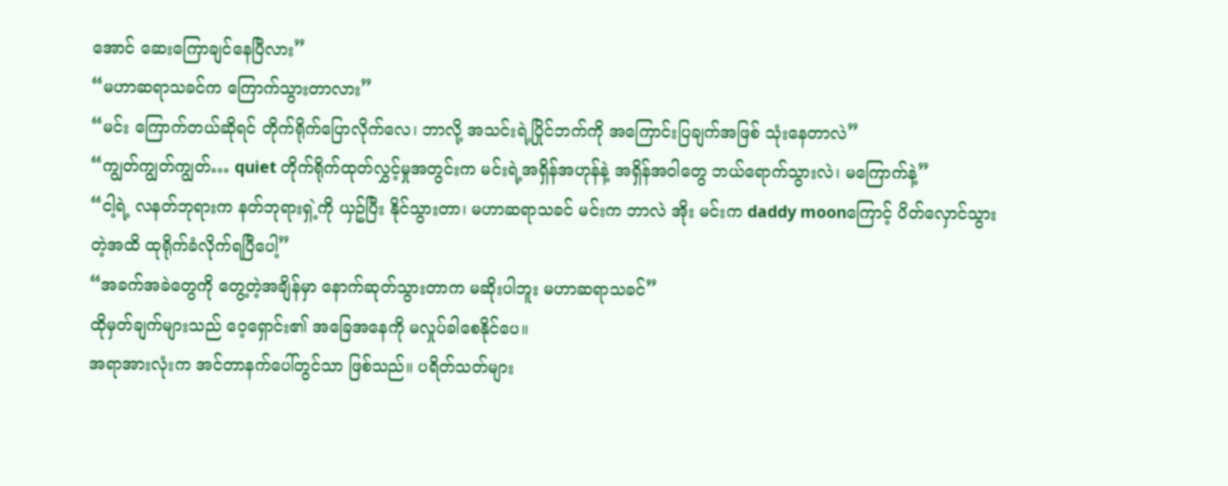အောင် ဆေးကြောချင်နေပြီလား”
“မဟာဆရာသခင်က ကြောက်သွားတာလား”
“မင်း ကြောက်တယ်ဆိုရင် တိုက်ရိုက်ပြောလိုက်လေ၊ ဘာလို့ အသင်းရဲ့ပြိုင်ဘက်ကို အကြောင်းပြချက်အဖြစ် သုံးနေတာလဲ”
“ကျွတ်ကျွတ်ကျွတ်… quiet တိုက်ရိုက်ထုတ်လွှင့်မှုအတွင်းက မင်းရဲ့အရှိန်အဟုန်နဲ့ အရှိန်အဝါတွေ ဘယ်ရောက်သွားလဲ၊ မကြောက်နဲ့”
“ငါ့ရဲ့ လနတ်ဘုရားက နတ်ဘုရားရှဲ့ကို ယှဥ်ပြီး နိုင်သွားတာ၊ မဟာဆရာသခင် မင်းက ဘာလဲ အိုး မင်းက daddy moonကြောင့် ပိတ်လှောင်သွားတဲ့အထိ ထုရိုက်ခံလိုက်ရပြီပေါ့”
“အခက်အခဲတွေကို တွေ့တဲ့အချိန်မှာ နောက်ဆုတ်သွားတာက မဆိုးပါဘူး မဟာဆရာသခင်”
ထိုမှတ်ချက်များသည် ဝေ့ရှောင်း၏ အခြေအနေကို မလှုပ်ခါစေနိုင်ပေ။
အရာအားလုံးက အင်တာနက်ပေါ်တွင်သာ ဖြစ်သည်။ ပရိတ်သတ်များ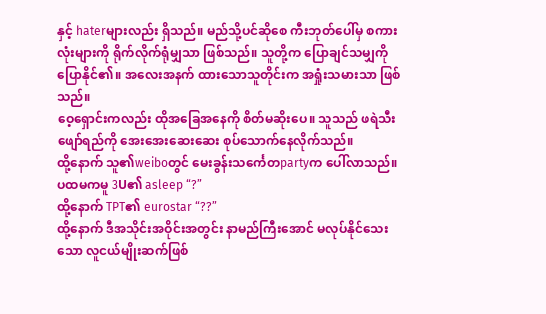နှင့် haterများလည်း ရှိသည်။ မည်သို့ပင်ဆိုစေ ကီးဘုတ်ပေါ်မှ စကားလုံးများကို ရိုက်လိုက်ရုံမျှသာ ဖြစ်သည်။ သူတို့က ပြောချင်သမျှကို ပြောနိုင်၏။ အလေးအနက် ထားသောသူတိုင်းက အရှုံးသမားသာ ဖြစ်သည်။
ဝေ့ရှောင်းကလည်း ထိုအခြေအနေကို စိတ်မဆိုးပေ။ သူသည် ဖရဲသီးဖျော်ရည်ကို အေးအေးဆေးဆေး စုပ်သောက်နေလိုက်သည်။
ထို့နောက် သူ၏weiboတွင် မေးခွန်းသင်္ကေတpartyက ပေါ်လာသည်။
ပထမကမူ 3U၏ asleep “?”
ထို့နောက် TPT၏ eurostar “??”
ထို့နောက် ဒီအသိုင်းအဝိုင်းအတွင်း နာမည်ကြီးအောင် မလုပ်နိုင်သေးသော လူငယ်မျိုးဆက်ဖြစ်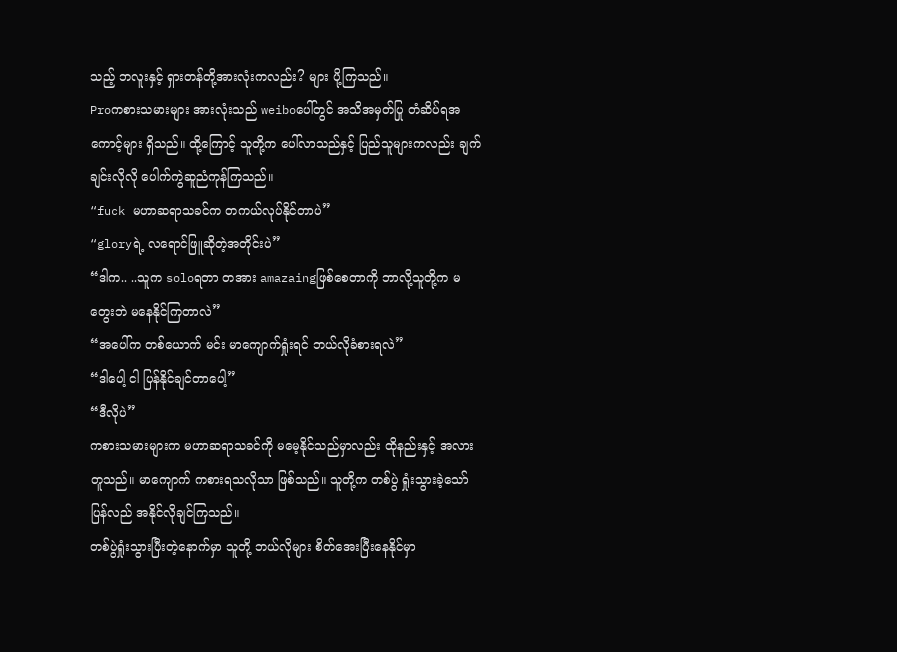သည့် ဘလူးနှင့် ရှားတန်တို့အားလုံးကလည်း? များ ပို့ကြသည်။
Proကစားသမားများ အားလုံးသည် weiboပေါ်တွင် အသိအမှတ်ပြု တံဆိပ်ရအကောင့်များ ရှိသည်။ ထို့ကြောင့် သူတို့က ပေါ်လာသည်နှင့် ပြည်သူများကလည်း ချက်ချင်းလိုလို ပေါက်ကွဲဆူညံကုန်ကြသည်။
“fuck မဟာဆရာသခင်က တကယ်လုပ်နိုင်တာပဲ”
“gloryရဲ့ လရောင်ဖြူဆိုတဲ့အတိုင်းပဲ”
“ဒါက.. ..သူက soloရတာ တအား amazaingဖြစ်စေတာကို ဘာလို့သူတို့က မတွေးဘဲ မနေနိုင်ကြတာလဲ”
“အပေါ်က တစ်ယောက် မင်း မာကျောက်ရှုံးရင် ဘယ်လိုခံစားရလဲ”
“ဒါပေါ့ ငါ ပြန်နိုင်ချင်တာပေါ့”
“ဒီလိုပဲ”
ကစားသမားများက မဟာဆရာသခင်ကို မမေ့နိုင်သည်မှာလည်း ထိုနည်းနှင့် အလားတူသည်။ မာကျောက် ကစားရသလိုသာ ဖြစ်သည်။ သူတို့က တစ်ပွဲ ရှုံးသွားခဲ့သော် ပြန်လည် အနိုင်လိုချင်ကြသည်။
တစ်ပွဲရှုံးသွားပြီးတဲ့နောက်မှာ သူတို့ ဘယ်လိုများ စိတ်အေးပြီးနေနိုင်မှာ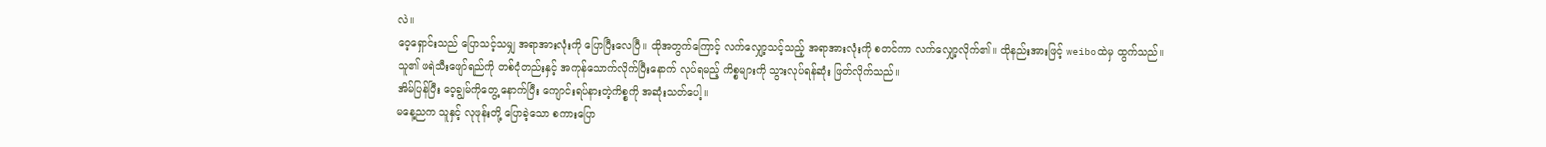လဲ။
ဝေ့ရှောင်းသည် ပြောသင့်သမျှ အရာအားလုံးကို ပြောပြီးလေပြီ။ ထိုအတွက်ကြောင့် လက်လျှော့သင့်သည့် အရာအားလုံးကို စတင်ကာ လက်လျှော့လိုက်၏။ ထိုနည်းအားဖြင့် weiboထဲမှ ထွက်သည်။
သူ၏ ဖရဲသီးဖျော်ရည်ကို တစ်ငုံတည်းနှင့် အကုန်သောက်လိုက်ပြီးနောက် လုပ်ရမည့် ကိစ္စများကို သွားလုပ်ရန်ဆုံး ဖြတ်လိုက်သည်။
အိမ်ပြန်ပြီး ဝေ့ချွမ်ကိုတွေ့ နောက်ပြီး ကျောင်းရပ်နားတဲ့ကိစ္စကို အဆုံးသတ်ပေါ့။
မနေ့ညက သူနှင့် လုဖုန်းတို့ ပြောခဲ့သော စကားပြော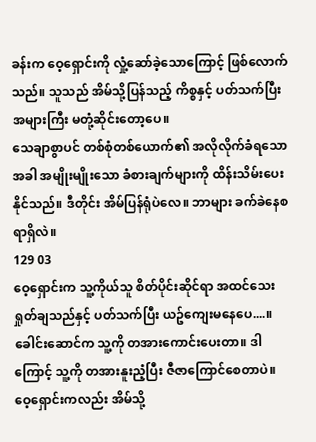ခန်းက ဝေ့ရှောင်းကို လှုံ့ဆော်ခဲ့သောကြောင့် ဖြစ်လောက်သည်။ သူသည် အိမ်သို့ပြန်သည့် ကိစ္စနှင့် ပတ်သက်ပြီး အများကြီး မတုံ့ဆိုင်းတော့ပေ။
သေချာစွာပင် တစ်စုံတစ်ယောက်၏ အလိုလိုက်ခံရသောအခါ အမျိုးမျိုးသော ခံစားချက်များကို ထိန်းသိမ်းပေးနိုင်သည်။ ဒီတိုင်း အိမ်ပြန်ရုံပဲလေ။ ဘာများ ခက်ခဲနေစရာရှိလဲ။
129 03
ဝေ့ရှောင်းက သူ့ကိုယ်သူ စိတ်ပိုင်းဆိုင်ရာ အထင်သေး ရှုတ်ချသည်နှင့် ပတ်သက်ပြီး ယဥ်ကျေးမနေပေ....။ခေါင်းဆောင်က သူ့ကို တအားကောင်းပေးတာ။ ဒါကြောင့် သူ့ကို တအားနူးညံ့ပြီး ဇီဇာကြောင်စေတာပဲ။
ဝေ့ရှောင်းကလည်း အိမ်သို့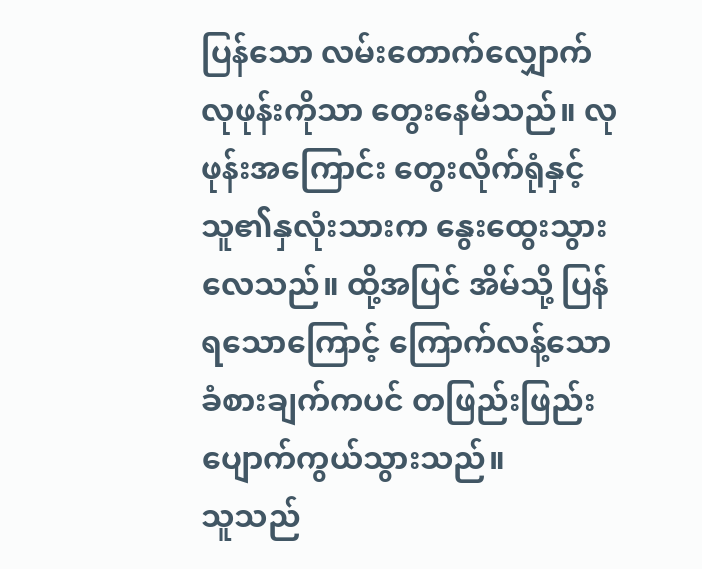ပြန်သော လမ်းတောက်လျှောက် လုဖုန်းကိုသာ တွေးနေမိသည်။ လုဖုန်းအကြောင်း တွေးလိုက်ရုံနှင့် သူ၏နှလုံးသားက နွေးထွေးသွားလေသည်။ ထို့အပြင် အိမ်သို့ ပြန်ရသောကြောင့် ကြောက်လန့်သော ခံစားချက်ကပင် တဖြည်းဖြည်း ပျောက်ကွယ်သွားသည်။
သူသည်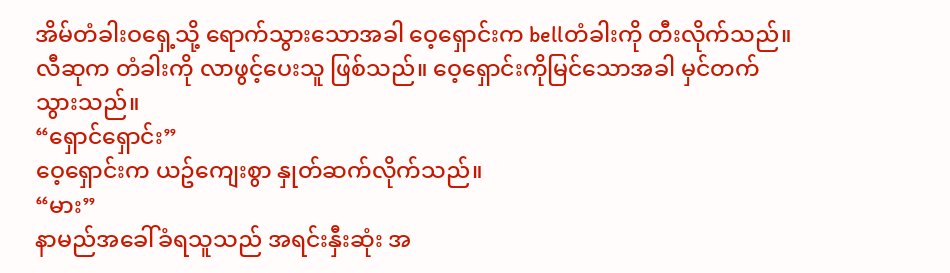အိမ်တံခါးဝရှေ့သို့ ရောက်သွားသောအခါ ဝေ့ရှောင်းက bellတံခါးကို တီးလိုက်သည်။
လီဆုက တံခါးကို လာဖွင့်ပေးသူ ဖြစ်သည်။ ဝေ့ရှောင်းကိုမြင်သောအခါ မှင်တက်သွားသည်။
“ရှောင်ရှောင်း”
ဝေ့ရှောင်းက ယဥ်ကျေးစွာ နှုတ်ဆက်လိုက်သည်။
“မား”
နာမည်အခေါ်ခံရသူသည် အရင်းနှီးဆုံး အ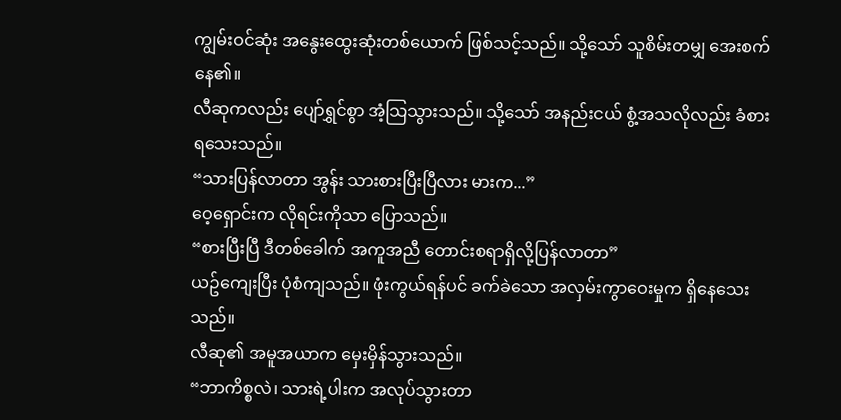ကျွမ်းဝင်ဆုံး အနွေးထွေးဆုံးတစ်ယောက် ဖြစ်သင့်သည်။ သို့သော် သူစိမ်းတမျှ အေးစက်နေ၏။
လီဆုကလည်း ပျော်ရွှင်စွာ အံ့သြသွားသည်။ သို့သော် အနည်းငယ် စွံ့အသလိုလည်း ခံစားရသေးသည်။
“သားပြန်လာတာ အွန်း သားစားပြီးပြီလား မားက...”
ဝေ့ရှောင်းက လိုရင်းကိုသာ ပြောသည်။
“စားပြီးပြီ ဒီတစ်ခေါက် အကူအညီ တောင်းစရာရှိလို့ပြန်လာတာ”
ယဥ်ကျေးပြီး ပုံစံကျသည်။ ဖုံးကွယ်ရန်ပင် ခက်ခဲသော အလှမ်းကွာဝေးမှုက ရှိနေသေးသည်။
လီဆု၏ အမူအယာက မှေးမှိန်သွားသည်။
“ဘာကိစ္စလဲ၊ သားရဲ့ပါးက အလုပ်သွားတာ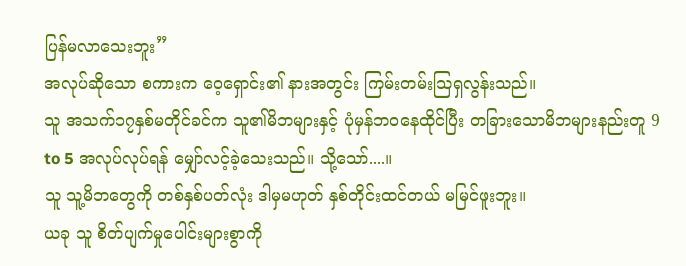ပြန်မလာသေးဘူး”
အလုပ်ဆိုသော စကားက ဝေ့ရှောင်း၏ နားအတွင်း ကြမ်းတမ်းသြရှလွန်းသည်။
သူ အသက်၁၇နှစ်မတိုင်ခင်က သူ၏မိဘများနှင့် ပုံမှန်ဘဝနေထိုင်ပြီး တခြားသောမိဘများနည်းတူ 9 to 5 အလုပ်လုပ်ရန် မျှော်လင့်ခဲ့သေးသည်။ သို့သော်....။
သူ သူ့မိဘတွေကို တစ်နှစ်ပတ်လုံး ဒါမှမဟုတ် နှစ်တိုင်းထင်တယ် မမြင်ဖူးဘူး။
ယခု သူ စိတ်ပျက်မှုပေါင်းများစွာကို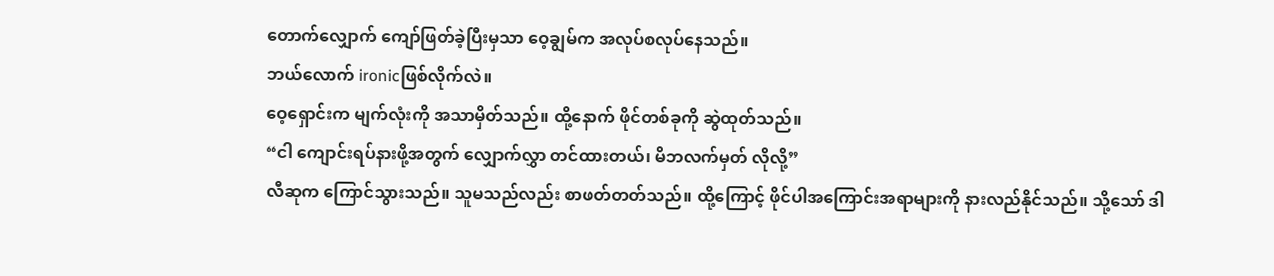တောက်လျှောက် ကျော်ဖြတ်ခဲ့ပြီးမှသာ ဝေ့ချွမ်က အလုပ်စလုပ်နေသည်။
ဘယ်လောက် ironicဖြစ်လိုက်လဲ။
ဝေ့ရှောင်းက မျက်လုံးကို အသာမှိတ်သည်။ ထို့နောက် ဖိုင်တစ်ခုကို ဆွဲထုတ်သည်။
“ငါ ကျောင်းရပ်နားဖို့အတွက် လျှောက်လွှာ တင်ထားတယ်၊ မိဘလက်မှတ် လိုလို့”
လီဆုက ကြောင်သွားသည်။ သူမသည်လည်း စာဖတ်တတ်သည်။ ထို့ကြောင့် ဖိုင်ပါအကြောင်းအရာများကို နားလည်နိုင်သည်။ သို့သော် ဒါ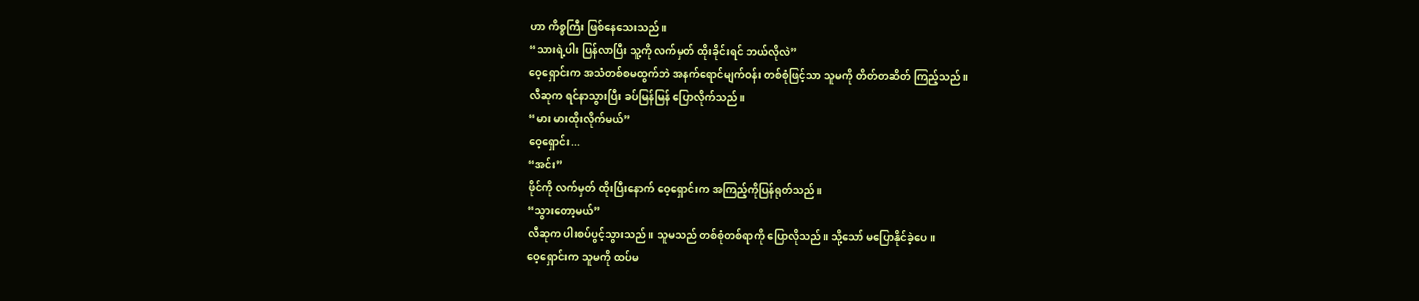ဟာ ကိစ္စကြီး ဖြစ်နေသေးသည်။
“သားရဲ့ပါး ပြန်လာပြီး သူ့ကို လက်မှတ် ထိုးခိုင်းရင် ဘယ်လိုလဲ”
ဝေ့ရှောင်းက အသံတစ်စမထွက်ဘဲ အနက်ရောင်မျက်ဝန်း တစ်စုံဖြင့်သာ သူမကို တိတ်တဆိတ် ကြည့်သည်။
လီဆုက ရင်နာသွားပြီး ခပ်မြန်မြန် ပြောလိုက်သည်။
“မား မားထိုးလိုက်မယ်”
ဝေ့ရှောင်း...
“အင်း”
ဖိုင်ကို လက်မှတ် ထိုးပြီးနောက် ဝေ့ရှောင်းက အကြည့်ကိုပြန်ရုတ်သည်။
“သွားတော့မယ်”
လီဆုက ပါးစပ်ပွင့်သွားသည်။ သူမသည် တစ်စုံတစ်ရာကို ပြောလိုသည်။ သို့သော် မပြောနိုင်ခဲ့ပေ။
ဝေ့ရှောင်းက သူမကို ထပ်မ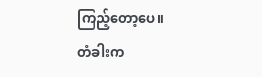ကြည့်တော့ပေ။
တံခါးက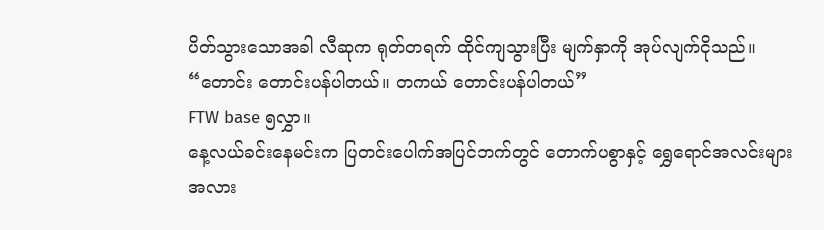ပိတ်သွားသောအခါ လီဆုက ရုတ်တရက် ထိုင်ကျသွားပြီး မျက်နှာကို အုပ်လျက်ငိုသည်။
“တောင်း တောင်းပန်ပါတယ်။ တကယ် တောင်းပန်ပါတယ်”
FTW base ၅လွှာ။
နေ့လယ်ခင်းနေမင်းက ပြတင်းပေါက်အပြင်ဘက်တွင် တောက်ပစွာနှင့် ရွှေရောင်အလင်းများအလား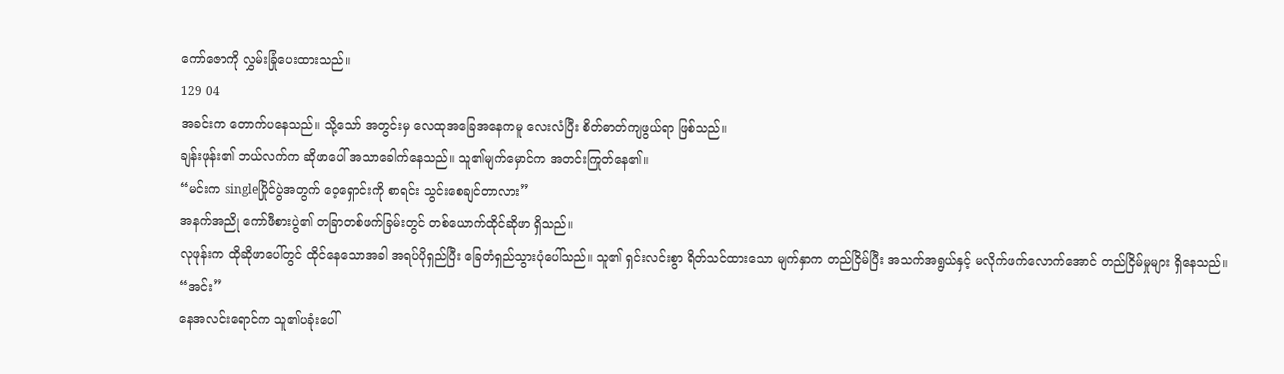ကော်ဇောကို လွှမ်းခြုံပေးထားသည်။
129 04
အခင်းက တောက်ပနေသည်။ သို့သော် အတွင်းမှ လေထုအခြေအနေကမူ လေးလံပြီး စိတ်ဓာတ်ကျဖွယ်ရာ ဖြစ်သည်။
ချန်းဖုန်း၏ ဘယ်လက်က ဆိုဖာပေါ် အသာခေါက်နေသည်။ သူ၏မျက်မှောင်က အတင်းကြုတ်နေ၏။
“မင်းက singleပြိုင်ပွဲအတွက် ဝေ့ရှောင်းကို စာရင်း သွင်းစေချင်တာလား”
အနက်အညို ကော်ဖီစားပွဲ၏ တခြာတစ်ဖက်ခြမ်းတွင် တစ်ယောက်ထိုင်ဆိုဖာ ရှိသည်။
လုဖုန်းက ထိုဆိုဖာပေါ်တွင် ထိုင်နေသောအခါ အရပ်ပိုရှည်ပြီး ခြေတံရှည်သွားပုံပေါ်သည်။ သူ၏ ရှင်းလင်းစွာ ရိတ်သင်ထားသော မျက်နှာက တည်ငြိမ်ပြီး အသက်အရွယ်နှင့် မလိုက်ဖက်လောက်အောင် တည်ငြိမ်မှုများ ရှိနေသည်။
“အင်း”
နေအလင်းရောင်က သူ၏ပခုံးပေါ်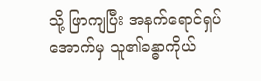သို့ ဖြာကျပြီး အနက်ရောင်ရှပ်အောက်မှ သူ၏ခန္ဓာကိုယ်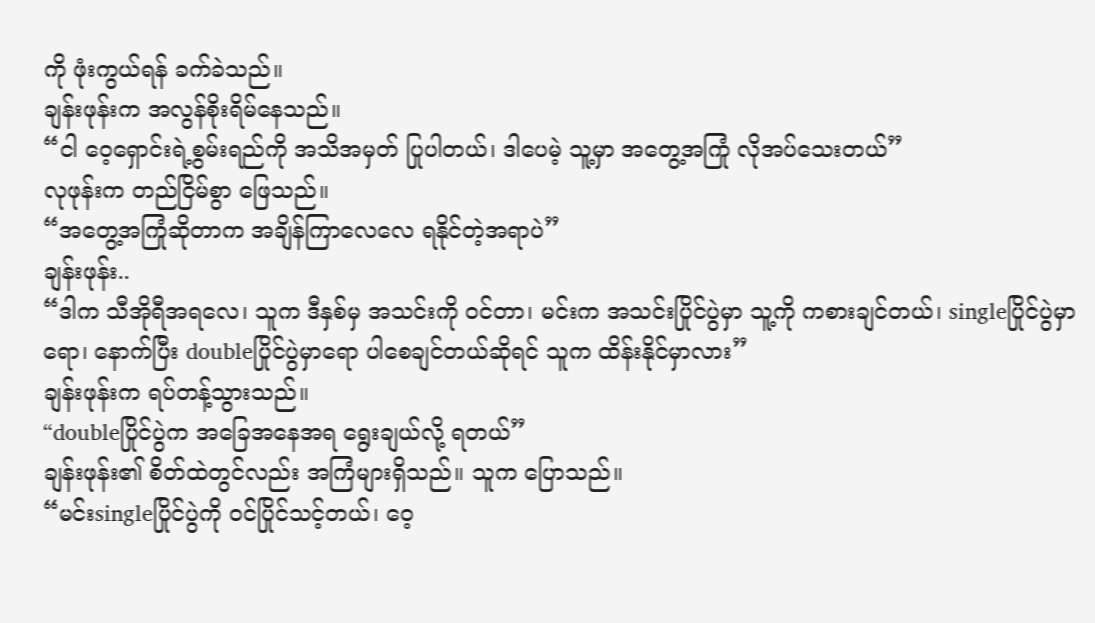ကို ဖုံးကွယ်ရန် ခက်ခဲသည်။
ချန်းဖုန်းက အလွန်စိုးရိမ်နေသည်။
“ငါ ဝေ့ရှောင်းရဲ့စွမ်းရည်ကို အသိအမှတ် ပြုပါတယ်၊ ဒါပေမဲ့ သူ့မှာ အတွေ့အကြုံ လိုအပ်သေးတယ်”
လုဖုန်းက တည်ငြိမ်စွာ ဖြေသည်။
“အတွေ့အကြုံဆိုတာက အချိန်ကြာလေလေ ရနိုင်တဲ့အရာပဲ”
ချန်းဖုန်း..
“ဒါက သီအိုရီအရလေ၊ သူက ဒီနှစ်မှ အသင်းကို ဝင်တာ၊ မင်းက အသင်းပြိုင်ပွဲမှာ သူ့ကို ကစားချင်တယ်၊ singleပြိုင်ပွဲမှာရော၊ နောက်ပြီး doubleပြိုင်ပွဲမှာရော ပါစေချင်တယ်ဆိုရင် သူက ထိန်းနိုင်မှာလား”
ချန်းဖုန်းက ရပ်တန့်သွားသည်။
“doubleပြိုင်ပွဲက အခြေအနေအရ ရွေးချယ်လို့ ရတယ်”
ချန်းဖုန်း၏ စိတ်ထဲတွင်လည်း အကြံများရှိသည်။ သူက ပြောသည်။
“မင်းsingleပြိုင်ပွဲကို ဝင်ပြိုင်သင့်တယ်၊ ဝေ့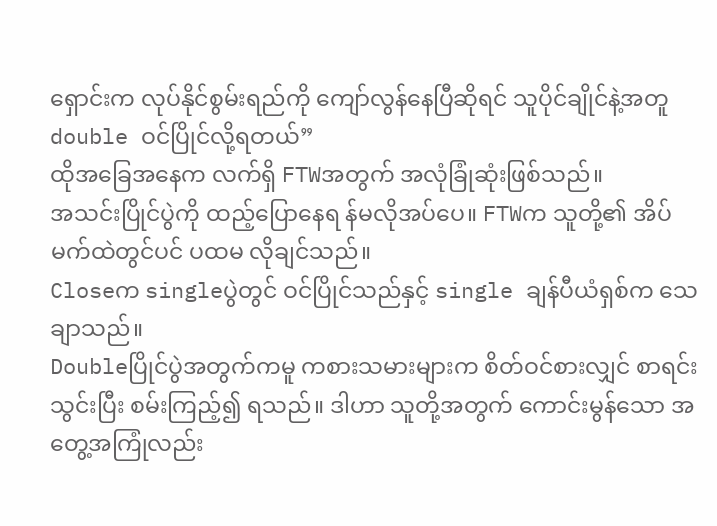ရှောင်းက လုပ်နိုင်စွမ်းရည်ကို ကျော်လွန်နေပြီဆိုရင် သူပိုင်ချိုင်နဲ့အတူ double ဝင်ပြိုင်လို့ရတယ်”
ထိုအခြေအနေက လက်ရှိ FTWအတွက် အလုံခြုံဆုံးဖြစ်သည်။
အသင်းပြိုင်ပွဲကို ထည့်ပြောနေရ န်မလိုအပ်ပေ။ FTWက သူတို့၏ အိပ်မက်ထဲတွင်ပင် ပထမ လိုချင်သည်။
Closeက singleပွဲတွင် ဝင်ပြိုင်သည်နှင့် single ချန်ပီယံရှစ်က သေချာသည်။
Doubleပြိုင်ပွဲအတွက်ကမူ ကစားသမားများက စိတ်ဝင်စားလျှင် စာရင်းသွင်းပြီး စမ်းကြည့်၍ ရသည်။ ဒါဟာ သူတို့အတွက် ကောင်းမွန်သော အတွေ့အကြုံလည်း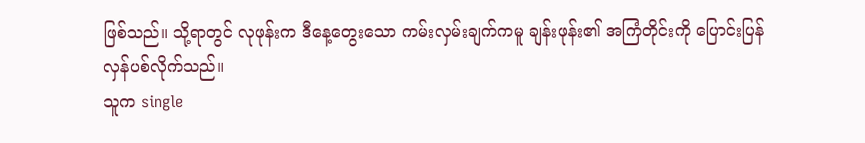ဖြစ်သည်။ သို့ရာတွင် လုဖုန်းက ဒီနေ့တွေးသော ကမ်းလှမ်းချက်ကမူ ချန်းဖုန်း၏ အကြံတိုင်းကို ပြောင်းပြန် လှန်ပစ်လိုက်သည်။
သူက single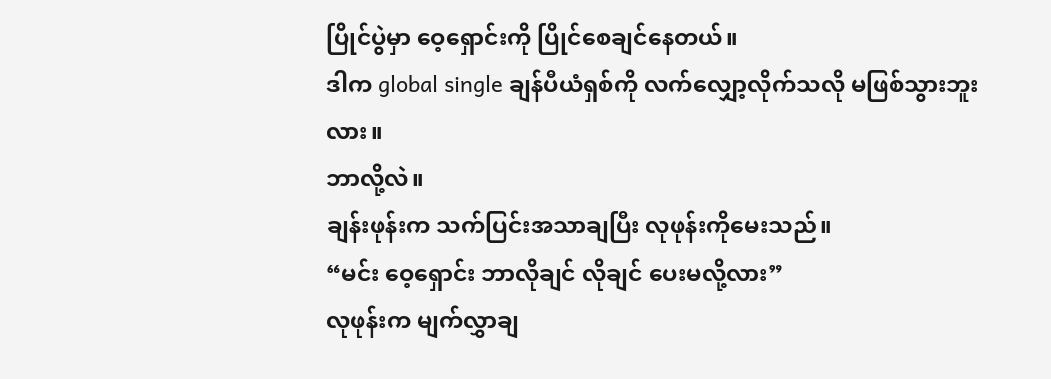ပြိုင်ပွဲမှာ ဝေ့ရှောင်းကို ပြိုင်စေချင်နေတယ်။
ဒါက global single ချန်ပီယံရှစ်ကို လက်လျှော့လိုက်သလို မဖြစ်သွားဘူးလား။
ဘာလို့လဲ။
ချန်းဖုန်းက သက်ပြင်းအသာချပြီး လုဖုန်းကိုမေးသည်။
“မင်း ဝေ့ရှောင်း ဘာလိုချင် လိုချင် ပေးမလို့လား”
လုဖုန်းက မျက်လွှာချ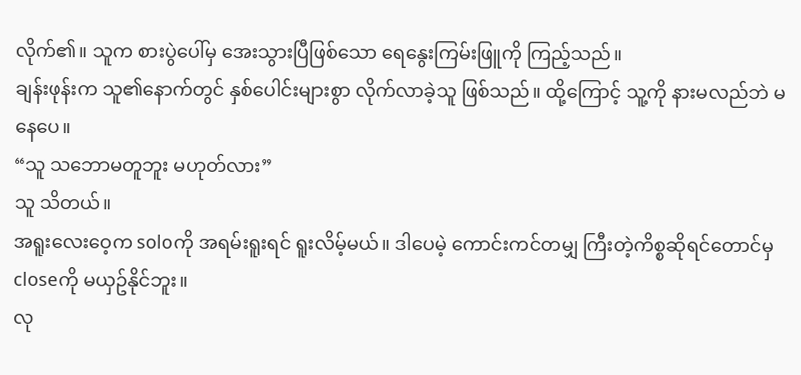လိုက်၏။ သူက စားပွဲပေါ်မှ အေးသွားပြီဖြစ်သော ရေနွေးကြမ်းဖြူကို ကြည့်သည်။
ချန်းဖုန်းက သူ၏နောက်တွင် နှစ်ပေါင်းများစွာ လိုက်လာခဲ့သူ ဖြစ်သည်။ ထို့ကြောင့် သူ့ကို နားမလည်ဘဲ မနေပေ။
“သူ သဘောမတူဘူး မဟုတ်လား”
သူ သိတယ်။
အရူးလေးဝေ့က soloကို အရမ်းရူးရင် ရူးလိမ့်မယ်။ ဒါပေမဲ့ ကောင်းကင်တမျှ ကြီးတဲ့ကိစ္စဆိုရင်တောင်မှ closeကို မယှဥ်နိုင်ဘူး။
လု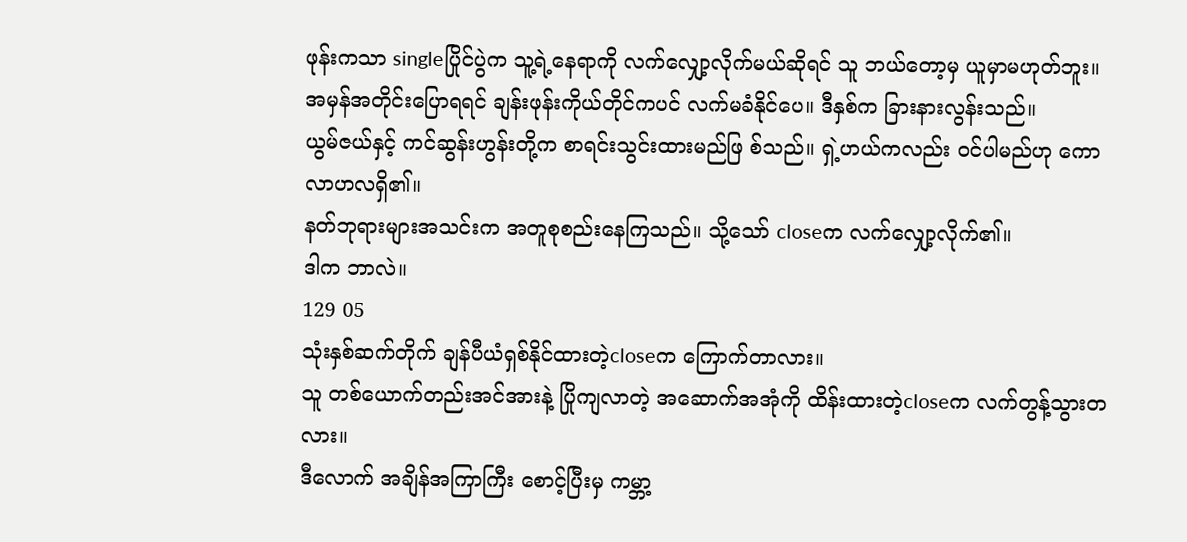ဖုန်းကသာ singleပြိုင်ပွဲက သူ့ရဲ့နေရာကို လက်လျှော့လိုက်မယ်ဆိုရင် သူ ဘယ်တော့မှ ယူမှာမဟုတ်ဘူး။
အမှန်အတိုင်းပြောရရင် ချန်းဖုန်းကိုယ်တိုင်ကပင် လက်မခံနိုင်ပေ။ ဒီနှစ်က ခြားနားလွန်းသည်။
ယွမ်ဇယ်နှင့် ကင်ဆွန်းဟွန်းတို့က စာရင်းသွင်းထားမည်ဖြ စ်သည်။ ရှဲ့ဟယ်ကလည်း ဝင်ပါမည်ဟု ကောလာဟလရှိ၏။
နတ်ဘုရားများအသင်းက အတူစုစည်းနေကြသည်။ သို့သော် closeက လက်လျှော့လိုက်၏။
ဒါက ဘာလဲ။
129 05
သုံးနှစ်ဆက်တိုက် ချန်ပီယံရှစ်နိုင်ထားတဲ့closeက ကြောက်တာလား။
သူ တစ်ယောက်တည်းအင်အားနဲ့ ပြိုကျလာတဲ့ အဆောက်အအုံကို ထိန်းထားတဲ့closeက လက်တွန့်သွားတလား။
ဒီလောက် အချိန်အကြာကြီး စောင့်ပြီးမှ ကမ္ဘာ့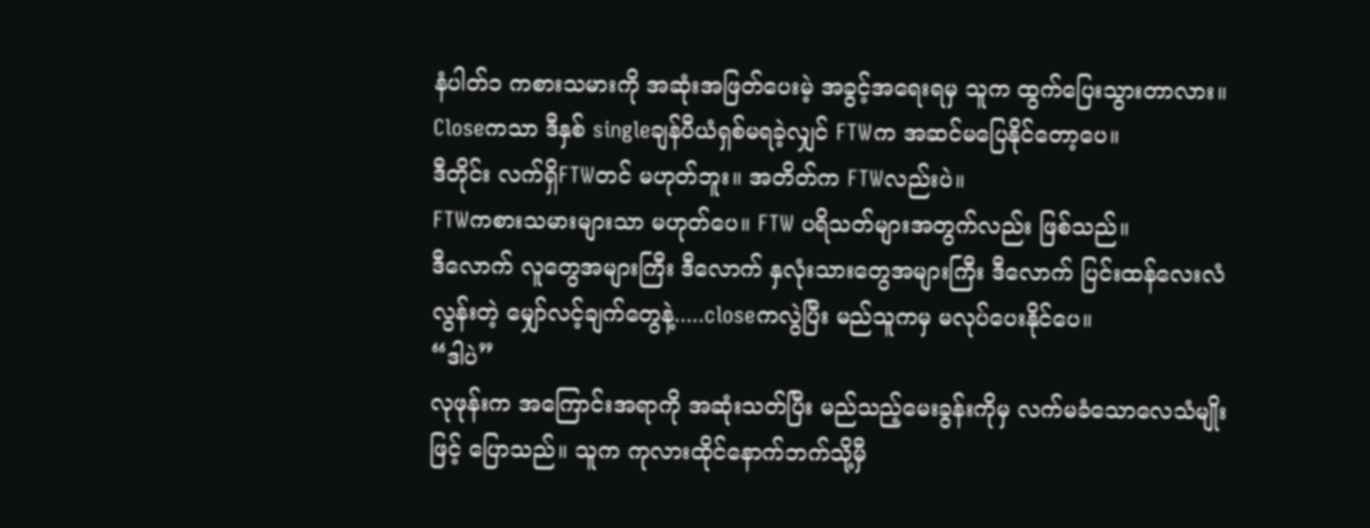နံပါတ်၁ ကစားသမားကို အဆုံးအဖြတ်ပေးမဲ့ အခွင့်အရေးရမှ သူက ထွက်ပြေးသွားတာလား။
Closeကသာ ဒီနှစ် singleချန်ပီယံရှစ်မရခဲ့လျှင် FTWက အဆင်မပြေနိုင်တော့ပေ။
ဒီတိုင်း လက်ရှိFTWတင် မဟုတ်ဘူး။ အတိတ်က FTWလည်းပဲ။
FTWကစားသမားများသာ မဟုတ်ပေ။ FTW ပရိသတ်များအတွက်လည်း ဖြစ်သည်။
ဒီလောက် လူတွေအများကြီး ဒီလောက် နှလုံးသားတွေအများကြီး ဒီလောက် ပြင်းထန်လေးလံလွန်းတဲ့ မျှော်လင့်ချက်တွေနဲ့.....closeကလွဲပြီး မည်သူကမှ မလုပ်ပေးနိုင်ပေ။
“ဒါပဲ”
လုဖုန်းက အကြောင်းအရာကို အဆုံးသတ်ပြီး မည်သည့်မေးခွန်းကိုမှ လက်မခံသောလေသံမျိုးဖြင့် ပြောသည်။ သူက ကုလားထိုင်နောက်ဘက်သို့မှီ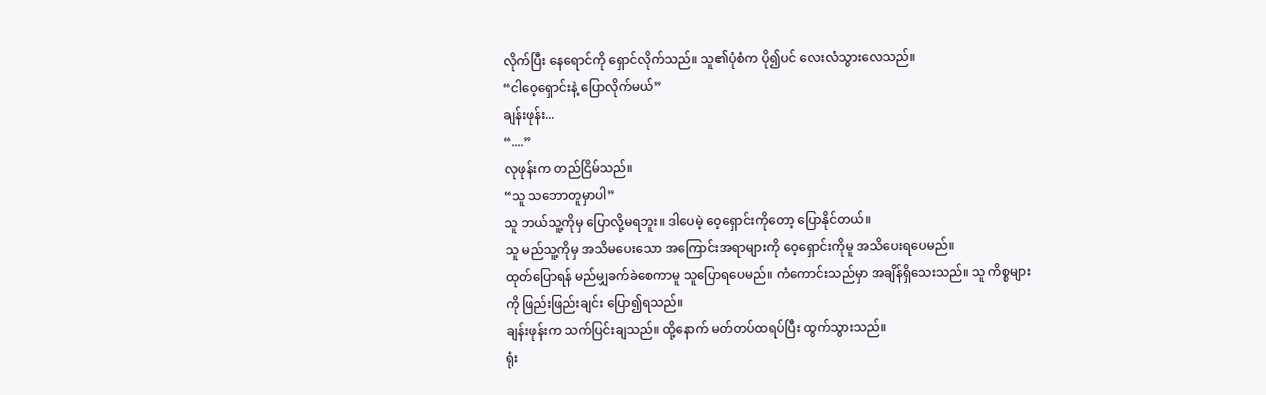လိုက်ပြီး နေရောင်ကို ရှောင်လိုက်သည်။ သူ၏ပုံစံက ပို၍ပင် လေးလံသွားလေသည်။
“ငါဝေ့ရှောင်းနဲ့ ပြောလိုက်မယ်”
ချန်းဖုန်း...
“....”
လုဖုန်းက တည်ငြိမ်သည်။
“သူ သဘောတူမှာပါ”
သူ ဘယ်သူ့ကိုမှ ပြောလို့မရဘူး။ ဒါပေမဲ့ ဝေ့ရှောင်းကိုတော့ ပြောနိုင်တယ်။
သူ မည်သူ့ကိုမှ အသိမပေးသော အကြောင်းအရာများကို ဝေ့ရှောင်းကိုမူ အသိပေးရပေမည်။
ထုတ်ပြောရန် မည်မျှခက်ခဲစေကာမူ သူပြောရပေမည်။ ကံကောင်းသည်မှာ အချိန်ရှိသေးသည်။ သူ ကိစ္စများကို ဖြည်းဖြည်းချင်း ပြော၍ရသည်။
ချန်းဖုန်းက သက်ပြင်းချသည်။ ထို့နောက် မတ်တပ်ထရပ်ပြီး ထွက်သွားသည်။
ရုံး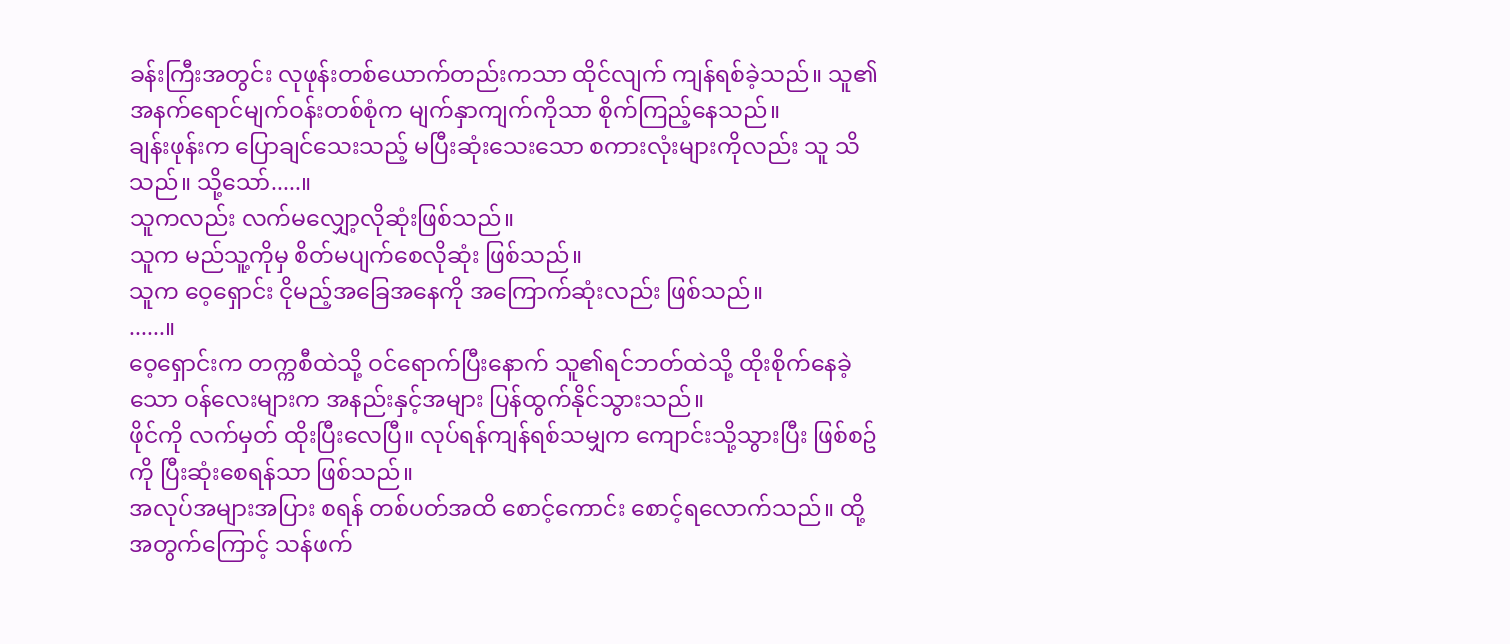ခန်းကြီးအတွင်း လုဖုန်းတစ်ယောက်တည်းကသာ ထိုင်လျက် ကျန်ရစ်ခဲ့သည်။ သူ၏ အနက်ရောင်မျက်ဝန်းတစ်စုံက မျက်နှာကျက်ကိုသာ စိုက်ကြည့်နေသည်။
ချန်းဖုန်းက ပြောချင်သေးသည့် မပြီးဆုံးသေးသော စကားလုံးများကိုလည်း သူ သိသည်။ သို့သော်.....။
သူကလည်း လက်မလျှော့လိုဆုံးဖြစ်သည်။
သူက မည်သူ့ကိုမှ စိတ်မပျက်စေလိုဆုံး ဖြစ်သည်။
သူက ဝေ့ရှောင်း ငိုမည့်အခြေအနေကို အကြောက်ဆုံးလည်း ဖြစ်သည်။
......။
ဝေ့ရှောင်းက တက္ကစီထဲသို့ ဝင်ရောက်ပြီးနောက် သူ၏ရင်ဘတ်ထဲသို့ ထိုးစိုက်နေခဲ့သော ဝန်လေးများက အနည်းနှင့်အများ ပြန်ထွက်နိုင်သွားသည်။
ဖိုင်ကို လက်မှတ် ထိုးပြီးလေပြီ။ လုပ်ရန်ကျန်ရစ်သမျှက ကျောင်းသို့သွားပြီး ဖြစ်စဥ်ကို ပြီးဆုံးစေရန်သာ ဖြစ်သည်။
အလုပ်အများအပြား စရန် တစ်ပတ်အထိ စောင့်ကောင်း စောင့်ရလောက်သည်။ ထို့အတွက်ကြောင့် သန်ဖက်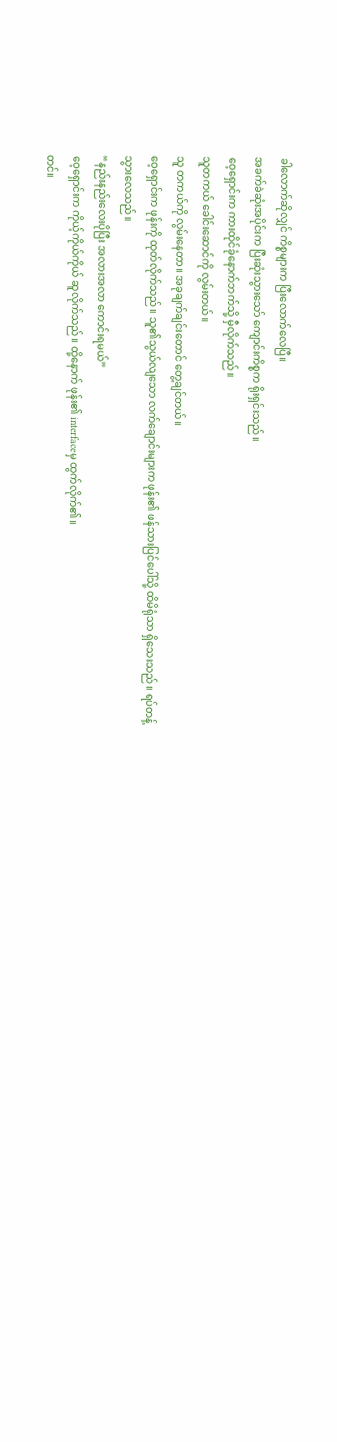ခါလောက်ဆိုလျှင် ကိစ္စများက ပြီးလောက်လေပြီ။
အခက်ခဲဆုံးအပိုင်းက ပြီးဆုံးသွားသော် ကျောင်းကိစ္စက ရိုးရှင်းသည်။
ဝေ့ရှောင်းက ကားထိုင်ခုံနောက်ဘက်သို့ မှီလိုက်သည်။
သူတကယ် ခေါင်းဆောင်ကို လွမ်းတယ်။
သူ တကယ်ကို လွမ်းနေတာ။ အခုချက်ချင်းတောင် တွေ့ချင်တယ်။
ဝေ့ရှောင်းက ဖုန်းကို ထုတ်လိုက်သည်။ သူ၏သွယ်လျသော လက်ချောင်းများက ဖုန်း၏ ဖန်သားပြင်ပေါ်သို့ ထိမိရုံသာ ရှိသေးသည်။ ရပ်တန့်သွားလေသည်။
“နည်းနည်းလေးပိုပြီး အလားအလာ ကောင်းရမယ်”
ဝေ့ရှောင်းက ကိုယ့်ကိုယ်ကိုယ် ဆူလိုက်သည်။ ထို့နောက် ဖုန်း၏ interfaceမှ ထွက်လိုက်၏။
တင်။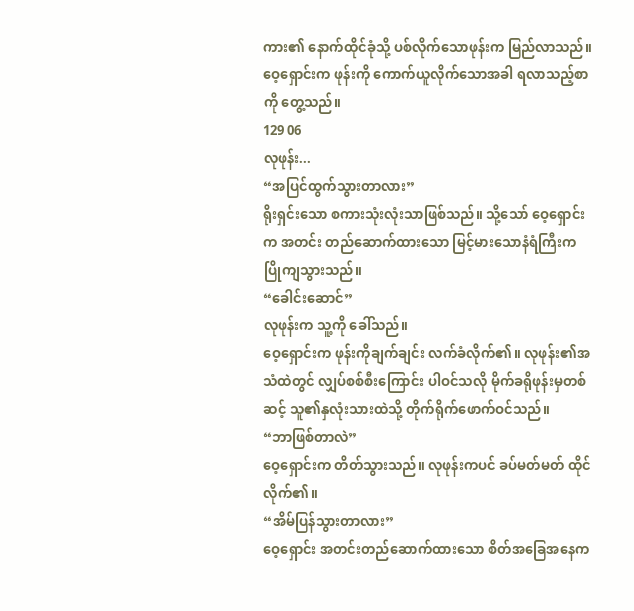ကား၏ နောက်ထိုင်ခုံသို့ ပစ်လိုက်သောဖုန်းက မြည်လာသည်။
ဝေ့ရှောင်းက ဖုန်းကို ကောက်ယူလိုက်သောအခါ ရလာသည့်စာကို တွေ့သည်။
129 06
လုဖုန်း...
“အပြင်ထွက်သွားတာလား”
ရိုးရှင်းသော စကားသုံးလုံးသာဖြစ်သည်။ သို့သော် ဝေ့ရှောင်းက အတင်း တည်ဆောက်ထားသော မြင့်မားသောနံရံကြီးက ပြိုကျသွားသည်။
“ခေါင်းဆောင်”
လုဖုန်းက သူ့ကို ခေါ်သည်။
ဝေ့ရှောင်းက ဖုန်းကိုချက်ချင်း လက်ခံလိုက်၏။ လုဖုန်း၏အသံထဲတွင် လျှပ်စစ်စီးကြောင်း ပါဝင်သလို မိုက်ခရိုဖုန်းမှတစ်ဆင့် သူ၏နှလုံးသားထဲသို့ တိုက်ရိုက်ဖောက်ဝင်သည်။
“ဘာဖြစ်တာလဲ”
ဝေ့ရှောင်းက တိတ်သွားသည်။ လုဖုန်းကပင် ခပ်မတ်မတ် ထိုင်လိုက်၏။
“အိမ်ပြန်သွားတာလား”
ဝေ့ရှောင်း အတင်းတည်ဆောက်ထားသော စိတ်အခြေအနေက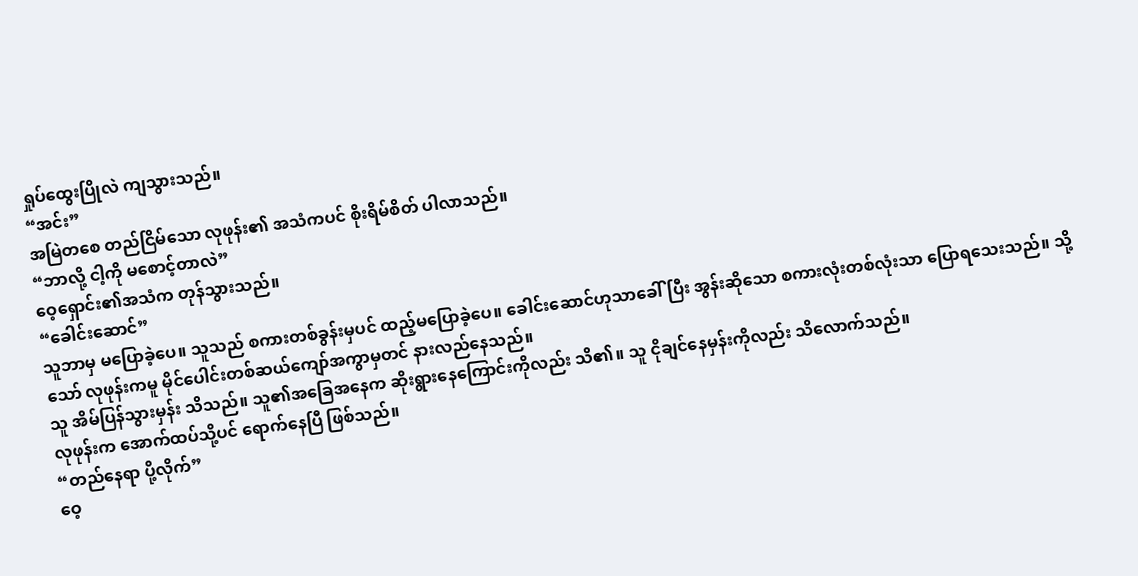ရှုပ်ထွေးပြိုလဲ ကျသွားသည်။
“အင်း”
အမြဲတစေ တည်ငြိမ်သော လုဖုန်း၏ အသံကပင် စိုးရိမ်စိတ် ပါလာသည်။
“ဘာလို့ ငါ့ကို မစောင့်တာလဲ”
ဝေ့ရှောင်း၏အသံက တုန်သွားသည်။
“ခေါင်းဆောင်”
သူဘာမှ မပြောခဲ့ပေ။ သူသည် စကားတစ်ခွန်းမှပင် ထည့်မပြောခဲ့ပေ။ ခေါင်းဆောင်ဟုသာခေါ်ပြီး အွန်းဆိုသော စကားလုံးတစ်လုံးသာ ပြောရသေးသည်။ သို့သော် လုဖုန်းကမူ မိုင်ပေါင်းတစ်ဆယ်ကျော်အကွာမှတင် နားလည်နေသည်။
သူ အိမ်ပြန်သွားမှန်း သိသည်။ သူ၏အခြေအနေက ဆိုးရွားနေကြောင်းကိုလည်း သိ၏။ သူ ငိုချင်နေမှန်းကိုလည်း သိလောက်သည်။
လုဖုန်းက အောက်ထပ်သို့ပင် ရောက်နေပြီ ဖြစ်သည်။
“တည်နေရာ ပို့လိုက်”
ဝေ့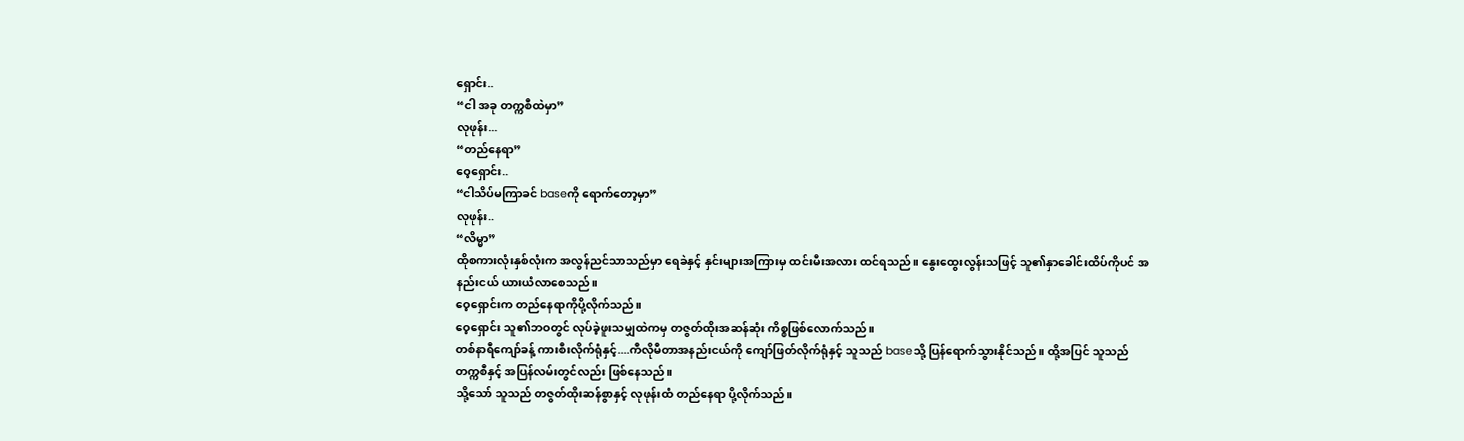ရှောင်း..
“ငါ အခု တက္ကစီထဲမှာ”
လုဖုန်း...
“တည်နေရာ”
ဝေ့ရှောင်း..
“ငါသိပ်မကြာခင် baseကို ရောက်တော့မှာ”
လုဖုန်း..
“လိမ္မာ”
ထိုစကားလုံးနှစ်လုံးက အလွန်ညင်သာသည်မှာ ရေခဲနှင့် နှင်းများအကြားမှ ထင်းမီးအလား ထင်ရသည်။ နွေးထွေးလွန်းသဖြင့် သူ၏နှာခေါင်းထိပ်ကိုပင် အနည်းငယ် ယားယံလာစေသည်။
ဝေ့ရှောင်းက တည်နေရာကိုပို့လိုက်သည်။
ဝေ့ရှောင်း သူ၏ဘဝတွင် လုပ်ခဲ့ဖူးသမျှထဲကမှ တဇွတ်ထိုးအဆန်ဆုံး ကိစ္စဖြစ်လောက်သည်။
တစ်နာရီကျော်ခန့် ကားစီးလိုက်ရုံနှင့်....ကီလိုမီတာအနည်းငယ်ကို ကျော်ဖြတ်လိုက်ရုံနှင့် သူသည် baseသို့ ပြန်ရောက်သွားနိုင်သည်။ ထို့အပြင် သူသည် တက္ကစီနှင့် အပြန်လမ်းတွင်လည်း ဖြစ်နေသည်။
သို့သော် သူသည် တဇွတ်ထိုးဆန်စွာနှင့် လုဖုန်းထံ တည်နေရာ ပို့လိုက်သည်။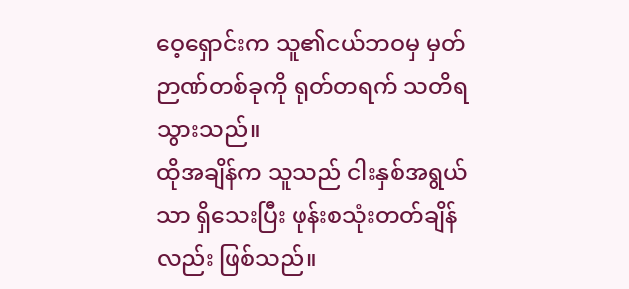ဝေ့ရှောင်းက သူ၏ငယ်ဘဝမှ မှတ်ဉာဏ်တစ်ခုကို ရုတ်တရက် သတိရသွားသည်။
ထိုအချိန်က သူသည် ငါးနှစ်အရွယ်သာ ရှိသေးပြီး ဖုန်းစသုံးတတ်ချိန်လည်း ဖြစ်သည်။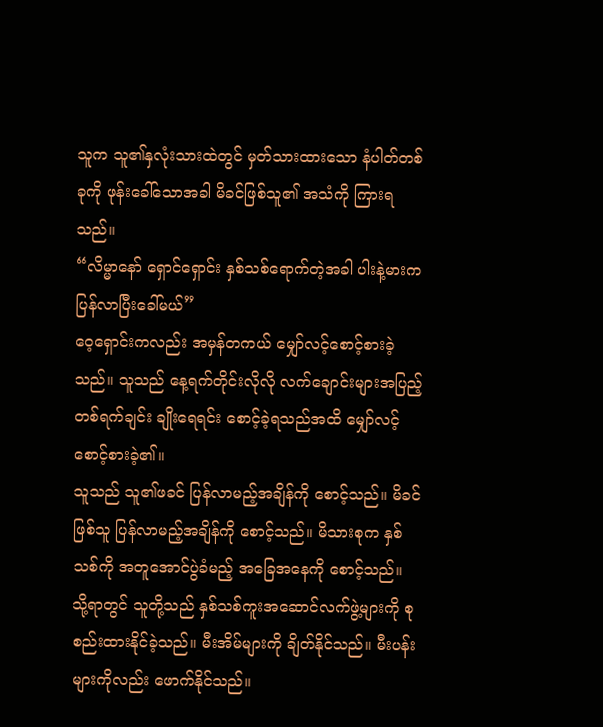သူက သူ၏နှလုံးသားထဲတွင် မှတ်သားထားသော နံပါတ်တစ်ခုကို ဖုန်းခေါ်သောအခါ မိခင်ဖြစ်သူ၏ အသံကို ကြားရသည်။
“လိမ္မာနော် ရှောင်ရှောင်း နှစ်သစ်ရောက်တဲ့အခါ ပါးနဲ့မားက ပြန်လာပြီးခေါ်မယ်”
ဝေ့ရှောင်းကလည်း အမှန်တကယ် မျှော်လင့်စောင့်စားခဲ့သည်။ သူသည် နေ့ရက်တိုင်းလိုလို လက်ချောင်းများအပြည့် တစ်ရက်ချင်း ချိုးရေရင်း စောင့်ခဲ့ရသည်အထိ မျှော်လင့်စောင့်စားခဲ့၏။
သူသည် သူ၏ဖခင် ပြန်လာမည့်အချိန်ကို စောင့်သည်။ မိခင်ဖြစ်သူ ပြန်လာမည့်အချိန်ကို စောင့်သည်။ မိသားစုက နှစ်သစ်ကို အတူအောင်ပွဲခံမည့် အခြေအနေကို စောင့်သည်။
သို့ရာတွင် သူတို့သည် နှစ်သစ်ကူးအဆောင်လက်ဖွဲ့များကို စုစည်းထားနိုင်ခဲ့သည်။ မီးအိမ်များကို ချိတ်နိုင်သည်။ မီးပန်းများကိုလည်း ဖောက်နိုင်သည်။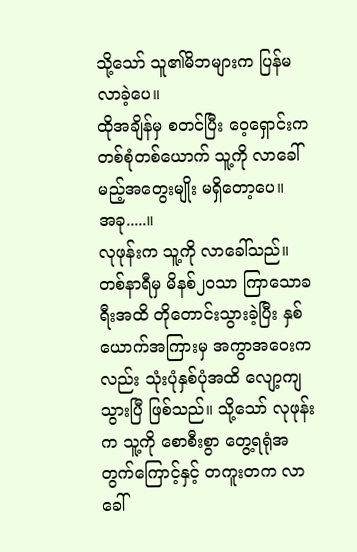သို့သော် သူ၏မိဘများက ပြန်မလာခဲ့ပေ။
ထိုအချိန်မှ စတင်ပြီး ဝေ့ရှောင်းက တစ်စုံတစ်ယောက် သူ့ကို လာခေါ်မည့်အတွေးမျိုး မရှိတော့ပေ။
အခု.....။
လုဖုန်းက သူ့ကို လာခေါ်သည်။ တစ်နာရီမှ မိနစ်၂၀သာ ကြာသောခရီးအထိ တိုတောင်းသွားခဲ့ပြီး နှစ်ယောက်အကြားမှ အကွာအဝေးကလည်း သုံးပုံနှစ်ပုံအထိ လျော့ကျသွားပြီ ဖြစ်သည်။ သို့သော် လုဖုန်းက သူ့ကို စောစီးစွာ တွေ့ရရုံအတွက်ကြောင့်နှင့် တကူးတက လာခေါ်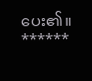ပေး၏။
******